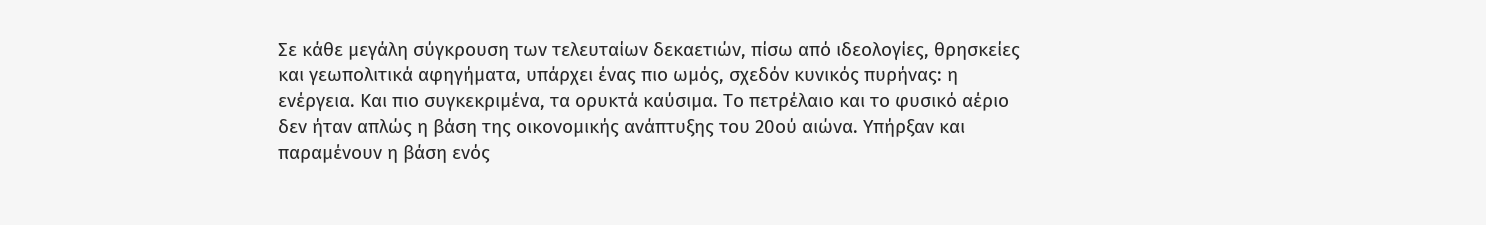Σε κάθε μεγάλη σύγκρουση των τελευταίων δεκαετιών, πίσω από ιδεολογίες, θρησκείες και γεωπολιτικά αφηγήματα, υπάρχει ένας πιο ωμός, σχεδόν κυνικός πυρήνας: η ενέργεια. Και πιο συγκεκριμένα, τα ορυκτά καύσιμα. Το πετρέλαιο και το φυσικό αέριο δεν ήταν απλώς η βάση της οικονομικής ανάπτυξης του 20ού αιώνα. Υπήρξαν και παραμένουν η βάση ενός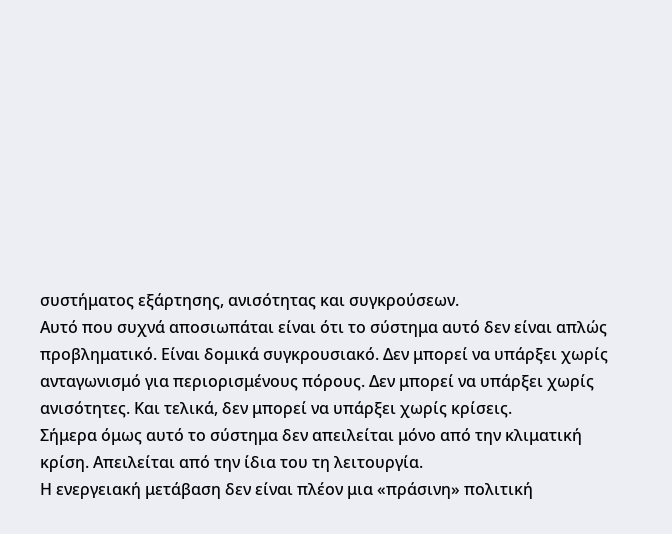συστήματος εξάρτησης, ανισότητας και συγκρούσεων.
Αυτό που συχνά αποσιωπάται είναι ότι το σύστημα αυτό δεν είναι απλώς προβληματικό. Είναι δομικά συγκρουσιακό. Δεν μπορεί να υπάρξει χωρίς ανταγωνισμό για περιορισμένους πόρους. Δεν μπορεί να υπάρξει χωρίς ανισότητες. Και τελικά, δεν μπορεί να υπάρξει χωρίς κρίσεις.
Σήμερα όμως αυτό το σύστημα δεν απειλείται μόνο από την κλιματική κρίση. Απειλείται από την ίδια του τη λειτουργία.
Η ενεργειακή μετάβαση δεν είναι πλέον μια «πράσινη» πολιτική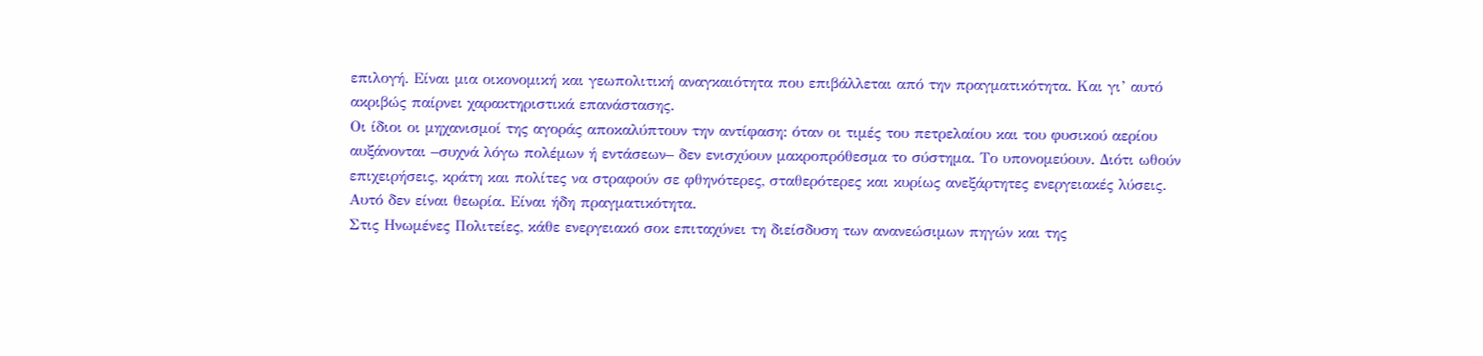επιλογή. Είναι μια οικονομική και γεωπολιτική αναγκαιότητα που επιβάλλεται από την πραγματικότητα. Και γι’ αυτό ακριβώς παίρνει χαρακτηριστικά επανάστασης.
Οι ίδιοι οι μηχανισμοί της αγοράς αποκαλύπτουν την αντίφαση: όταν οι τιμές του πετρελαίου και του φυσικού αερίου αυξάνονται –συχνά λόγω πολέμων ή εντάσεων– δεν ενισχύουν μακροπρόθεσμα το σύστημα. Το υπονομεύουν. Διότι ωθούν επιχειρήσεις, κράτη και πολίτες να στραφούν σε φθηνότερες, σταθερότερες και κυρίως ανεξάρτητες ενεργειακές λύσεις.
Αυτό δεν είναι θεωρία. Είναι ήδη πραγματικότητα.
Στις Ηνωμένες Πολιτείες, κάθε ενεργειακό σοκ επιταχύνει τη διείσδυση των ανανεώσιμων πηγών και της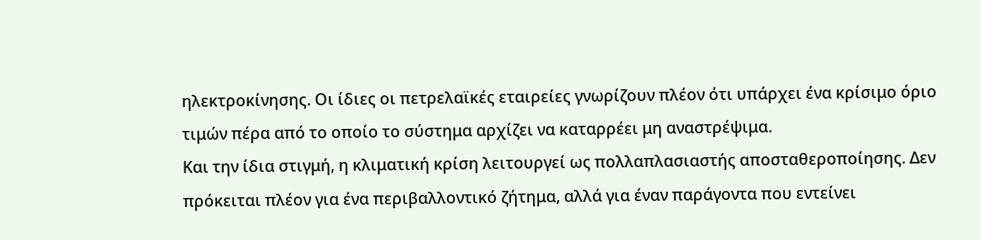ηλεκτροκίνησης. Οι ίδιες οι πετρελαϊκές εταιρείες γνωρίζουν πλέον ότι υπάρχει ένα κρίσιμο όριο τιμών πέρα από το οποίο το σύστημα αρχίζει να καταρρέει μη αναστρέψιμα.
Και την ίδια στιγμή, η κλιματική κρίση λειτουργεί ως πολλαπλασιαστής αποσταθεροποίησης. Δεν πρόκειται πλέον για ένα περιβαλλοντικό ζήτημα, αλλά για έναν παράγοντα που εντείνει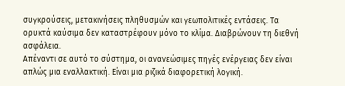συγκρούσεις, μετακινήσεις πληθυσμών και γεωπολιτικές εντάσεις. Τα ορυκτά καύσιμα δεν καταστρέφουν μόνο το κλίμα. Διαβρώνουν τη διεθνή ασφάλεια.
Απέναντι σε αυτό το σύστημα, οι ανανεώσιμες πηγές ενέργειας δεν είναι απλώς μια εναλλακτική. Είναι μια ριζικά διαφορετική λογική.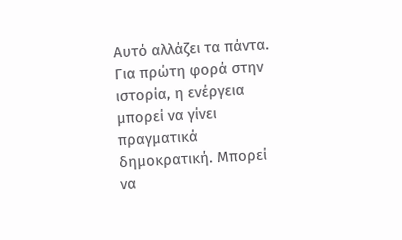Αυτό αλλάζει τα πάντα.
Για πρώτη φορά στην ιστορία, η ενέργεια μπορεί να γίνει πραγματικά δημοκρατική. Μπορεί να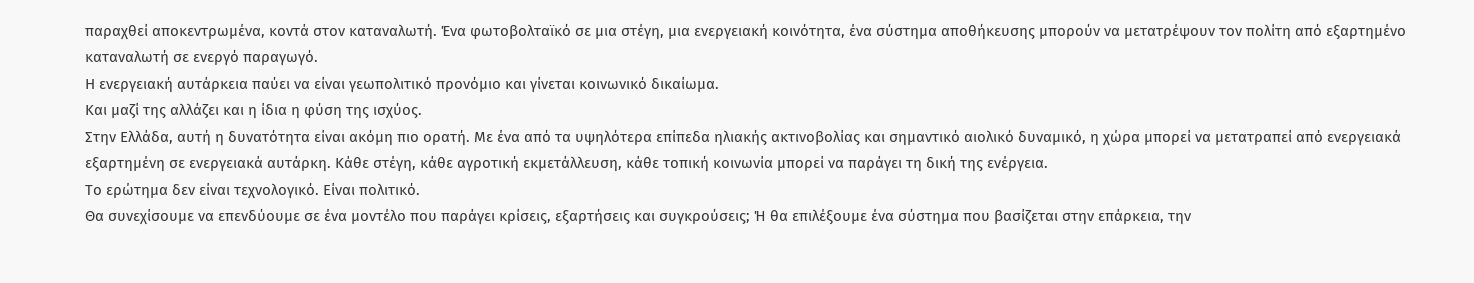παραχθεί αποκεντρωμένα, κοντά στον καταναλωτή. Ένα φωτοβολταϊκό σε μια στέγη, μια ενεργειακή κοινότητα, ένα σύστημα αποθήκευσης μπορούν να μετατρέψουν τον πολίτη από εξαρτημένο καταναλωτή σε ενεργό παραγωγό.
Η ενεργειακή αυτάρκεια παύει να είναι γεωπολιτικό προνόμιο και γίνεται κοινωνικό δικαίωμα.
Και μαζί της αλλάζει και η ίδια η φύση της ισχύος.
Στην Ελλάδα, αυτή η δυνατότητα είναι ακόμη πιο ορατή. Με ένα από τα υψηλότερα επίπεδα ηλιακής ακτινοβολίας και σημαντικό αιολικό δυναμικό, η χώρα μπορεί να μετατραπεί από ενεργειακά εξαρτημένη σε ενεργειακά αυτάρκη. Κάθε στέγη, κάθε αγροτική εκμετάλλευση, κάθε τοπική κοινωνία μπορεί να παράγει τη δική της ενέργεια.
Το ερώτημα δεν είναι τεχνολογικό. Είναι πολιτικό.
Θα συνεχίσουμε να επενδύουμε σε ένα μοντέλο που παράγει κρίσεις, εξαρτήσεις και συγκρούσεις; Ή θα επιλέξουμε ένα σύστημα που βασίζεται στην επάρκεια, την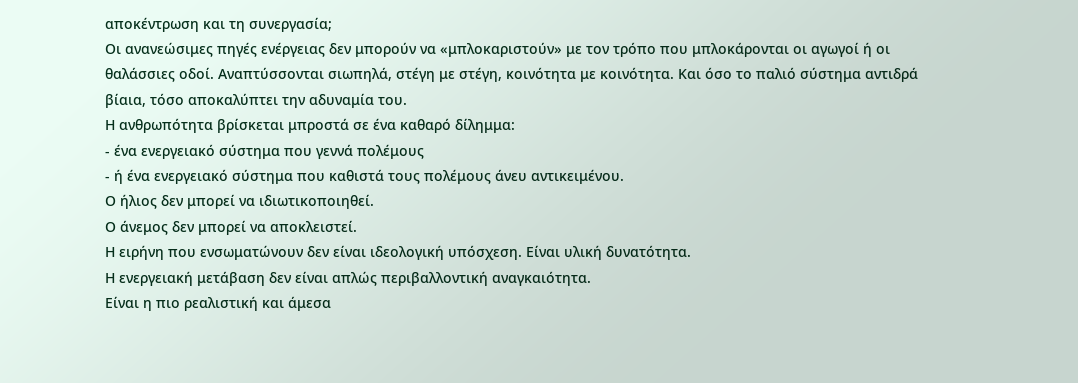αποκέντρωση και τη συνεργασία;
Οι ανανεώσιμες πηγές ενέργειας δεν μπορούν να «μπλοκαριστούν» με τον τρόπο που μπλοκάρονται οι αγωγοί ή οι θαλάσσιες οδοί. Αναπτύσσονται σιωπηλά, στέγη με στέγη, κοινότητα με κοινότητα. Και όσο το παλιό σύστημα αντιδρά βίαια, τόσο αποκαλύπτει την αδυναμία του.
Η ανθρωπότητα βρίσκεται μπροστά σε ένα καθαρό δίλημμα:
- ένα ενεργειακό σύστημα που γεννά πολέμους
- ή ένα ενεργειακό σύστημα που καθιστά τους πολέμους άνευ αντικειμένου.
Ο ήλιος δεν μπορεί να ιδιωτικοποιηθεί.
Ο άνεμος δεν μπορεί να αποκλειστεί.
Η ειρήνη που ενσωματώνουν δεν είναι ιδεολογική υπόσχεση. Είναι υλική δυνατότητα.
Η ενεργειακή μετάβαση δεν είναι απλώς περιβαλλοντική αναγκαιότητα.
Είναι η πιο ρεαλιστική και άμεσα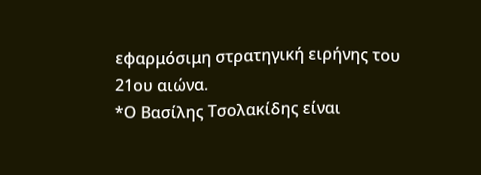εφαρμόσιμη στρατηγική ειρήνης του 21ου αιώνα.
*Ο Βασίλης Τσολακίδης είναι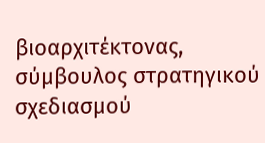βιοαρχιτέκτονας, σύμβουλος στρατηγικού σχεδιασμού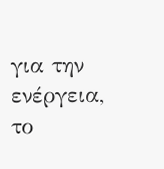για την ενέργεια, το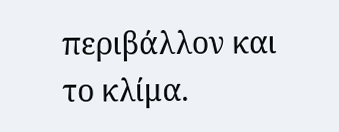περιβάλλον και το κλίμα.